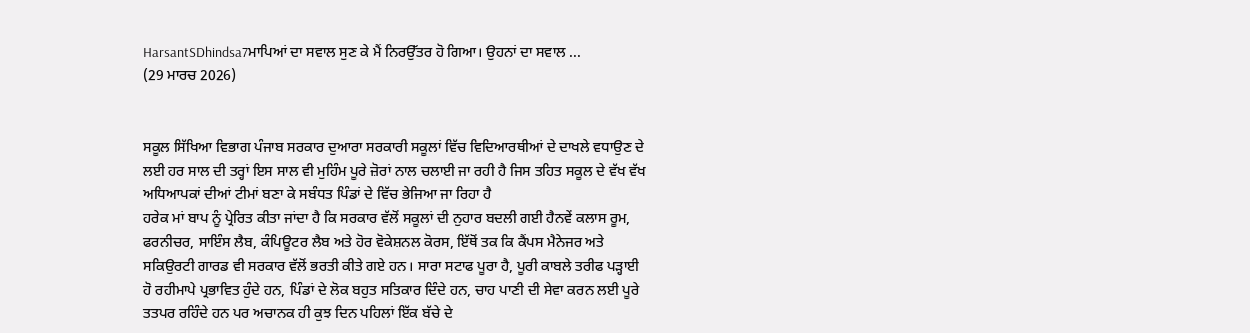HarsantSDhindsa7ਮਾਪਿਆਂ ਦਾ ਸਵਾਲ ਸੁਣ ਕੇ ਮੈਂ ਨਿਰਉੱਤਰ ਹੋ ਗਿਆ। ਉਹਨਾਂ ਦਾ ਸਵਾਲ ...
(29 ਮਾਰਚ 2026)


ਸਕੂਲ ਸਿੱਖਿਆ ਵਿਭਾਗ ਪੰਜਾਬ ਸਰਕਾਰ ਦੁਆਰਾ ਸਰਕਾਰੀ ਸਕੂਲਾਂ ਵਿੱਚ ਵਿਦਿਆਰਥੀਆਂ ਦੇ ਦਾਖਲੇ ਵਧਾਉਣ ਦੇ ਲਈ ਹਰ ਸਾਲ ਦੀ ਤਰ੍ਹਾਂ ਇਸ ਸਾਲ ਵੀ ਮੁਹਿੰਮ ਪੂਰੇ ਜ਼ੋਰਾਂ ਨਾਲ ਚਲਾਈ ਜਾ ਰਹੀ ਹੈ ਜਿਸ ਤਹਿਤ ਸਕੂਲ ਦੇ ਵੱਖ ਵੱਖ ਅਧਿਆਪਕਾਂ ਦੀਆਂ ਟੀਮਾਂ ਬਣਾ ਕੇ ਸਬੰਧਤ ਪਿੰਡਾਂ ਦੇ ਵਿੱਚ ਭੇਜਿਆ ਜਾ ਰਿਹਾ ਹੈ
ਹਰੇਕ ਮਾਂ ਬਾਪ ਨੂੰ ਪ੍ਰੇਰਿਤ ਕੀਤਾ ਜਾਂਦਾ ਹੈ ਕਿ ਸਰਕਾਰ ਵੱਲੋਂ ਸਕੂਲਾਂ ਦੀ ਨੁਹਾਰ ਬਦਲੀ ਗਈ ਹੈਨਵੇਂ ਕਲਾਸ ਰੂਮ, ਫਰਨੀਚਰ, ਸਾਇੰਸ ਲੈਬ, ਕੰਪਿਊਟਰ ਲੈਬ ਅਤੇ ਹੋਰ ਵੋਕੇਸ਼ਨਲ ਕੋਰਸ, ਇੱਥੋਂ ਤਕ ਕਿ ਕੈਂਪਸ ਮੈਨੇਜਰ ਅਤੇ ਸਕਿਉਰਟੀ ਗਾਰਡ ਵੀ ਸਰਕਾਰ ਵੱਲੋਂ ਭਰਤੀ ਕੀਤੇ ਗਏ ਹਨ। ਸਾਰਾ ਸਟਾਫ ਪੂਰਾ ਹੈ, ਪੂਰੀ ਕਾਬਲੇ ਤਰੀਫ ਪੜ੍ਹਾਈ ਹੋ ਰਹੀਮਾਪੇ ਪ੍ਰਭਾਵਿਤ ਹੁੰਦੇ ਹਨ, ਪਿੰਡਾਂ ਦੇ ਲੋਕ ਬਹੁਤ ਸਤਿਕਾਰ ਦਿੰਦੇ ਹਨ, ਚਾਹ ਪਾਣੀ ਦੀ ਸੇਵਾ ਕਰਨ ਲਈ ਪੂਰੇ ਤਤਪਰ ਰਹਿੰਦੇ ਹਨ ਪਰ ਅਚਾਨਕ ਹੀ ਕੁਝ ਦਿਨ ਪਹਿਲਾਂ ਇੱਕ ਬੱਚੇ ਦੇ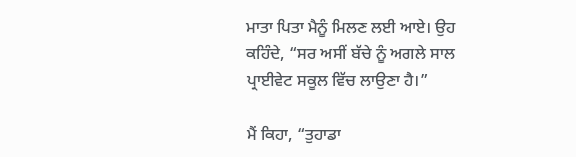ਮਾਤਾ ਪਿਤਾ ਮੈਨੂੰ ਮਿਲਣ ਲਈ ਆਏ। ਉਹ ਕਹਿੰਦੇ, “ਸਰ ਅਸੀਂ ਬੱਚੇ ਨੂੰ ਅਗਲੇ ਸਾਲ ਪ੍ਰਾਈਵੇਟ ਸਕੂਲ ਵਿੱਚ ਲਾਉਣਾ ਹੈ।”

ਮੈਂ ਕਿਹਾ, “ਤੁਹਾਡਾ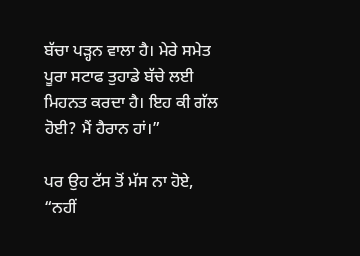ਬੱਚਾ ਪੜ੍ਹਨ ਵਾਲਾ ਹੈ। ਮੇਰੇ ਸਮੇਤ ਪੂਰਾ ਸਟਾਫ ਤੁਹਾਡੇ ਬੱਚੇ ਲਈ ਮਿਹਨਤ ਕਰਦਾ ਹੈ। ਇਹ ਕੀ ਗੱਲ ਹੋਈ? ਮੈਂ ਹੈਰਾਨ ਹਾਂ।”

ਪਰ ਉਹ ਟੱਸ ਤੋਂ ਮੱਸ ਨਾ ਹੋਏ, “ਨਹੀਂ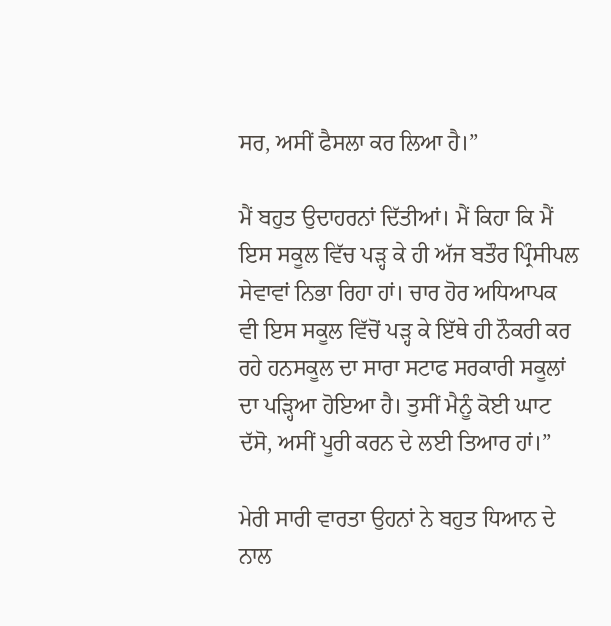ਸਰ, ਅਸੀਂ ਫੈਸਲਾ ਕਰ ਲਿਆ ਹੈ।”

ਮੈਂ ਬਹੁਤ ਉਦਾਹਰਨਾਂ ਦਿੱਤੀਆਂ। ਮੈਂ ਕਿਹਾ ਕਿ ਮੈਂ ਇਸ ਸਕੂਲ ਵਿੱਚ ਪੜ੍ਹ ਕੇ ਹੀ ਅੱਜ ਬਤੌਰ ਪ੍ਰਿੰਸੀਪਲ ਸੇਵਾਵਾਂ ਨਿਭਾ ਰਿਹਾ ਹਾਂ। ਚਾਰ ਹੋਰ ਅਧਿਆਪਕ ਵੀ ਇਸ ਸਕੂਲ ਵਿੱਚੋਂ ਪੜ੍ਹ ਕੇ ਇੱਥੇ ਹੀ ਨੌਕਰੀ ਕਰ ਰਹੇ ਹਨਸਕੂਲ ਦਾ ਸਾਰਾ ਸਟਾਫ ਸਰਕਾਰੀ ਸਕੂਲਾਂ ਦਾ ਪੜ੍ਹਿਆ ਹੋਇਆ ਹੈ। ਤੁਸੀਂ ਮੈਨੂੰ ਕੋਈ ਘਾਟ ਦੱਸੋ, ਅਸੀਂ ਪੂਰੀ ਕਰਨ ਦੇ ਲਈ ਤਿਆਰ ਹਾਂ।”

ਮੇਰੀ ਸਾਰੀ ਵਾਰਤਾ ਉਹਨਾਂ ਨੇ ਬਹੁਤ ਧਿਆਨ ਦੇ ਨਾਲ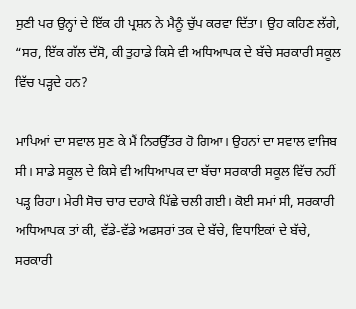ਸੁਣੀ ਪਰ ਉਨ੍ਹਾਂ ਦੇ ਇੱਕ ਹੀ ਪ੍ਰਸ਼ਨ ਨੇ ਮੈਨੂੰ ਚੁੱਪ ਕਰਵਾ ਦਿੱਤਾ। ਉਹ ਕਹਿਣ ਲੱਗੇ, “ਸਰ, ਇੱਕ ਗੱਲ ਦੱਸੋ, ਕੀ ਤੁਹਾਡੇ ਕਿਸੇ ਵੀ ਅਧਿਆਪਕ ਦੇ ਬੱਚੇ ਸਰਕਾਰੀ ਸਕੂਲ ਵਿੱਚ ਪੜ੍ਹਦੇ ਹਨ?

ਮਾਪਿਆਂ ਦਾ ਸਵਾਲ ਸੁਣ ਕੇ ਮੈਂ ਨਿਰਉੱਤਰ ਹੋ ਗਿਆ। ਉਹਨਾਂ ਦਾ ਸਵਾਲ ਵਾਜਿਬ ਸੀ। ਸਾਡੇ ਸਕੂਲ ਦੇ ਕਿਸੇ ਵੀ ਅਧਿਆਪਕ ਦਾ ਬੱਚਾ ਸਰਕਾਰੀ ਸਕੂਲ ਵਿੱਚ ਨਹੀਂ ਪੜ੍ਹ ਰਿਹਾ। ਮੇਰੀ ਸੋਚ ਚਾਰ ਦਹਾਕੇ ਪਿੱਛੇ ਚਲੀ ਗਈ। ਕੋਈ ਸਮਾਂ ਸੀ, ਸਰਕਾਰੀ ਅਧਿਆਪਕ ਤਾਂ ਕੀ, ਵੱਡੇ-ਵੱਡੇ ਅਫਸਰਾਂ ਤਕ ਦੇ ਬੱਚੇ, ਵਿਧਾਇਕਾਂ ਦੇ ਬੱਚੇ, ਸਰਕਾਰੀ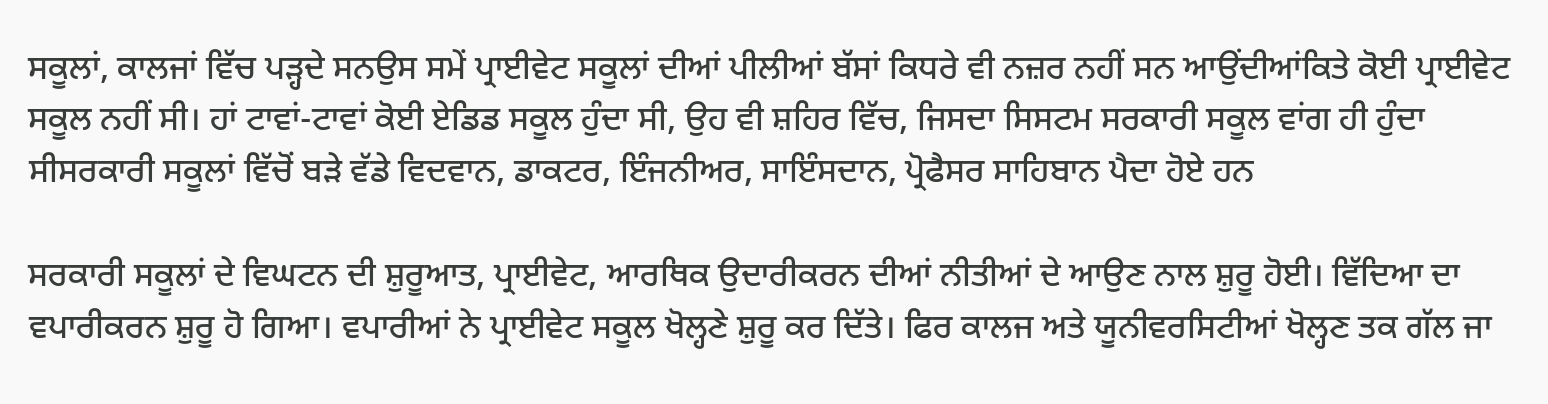ਸਕੂਲਾਂ, ਕਾਲਜਾਂ ਵਿੱਚ ਪੜ੍ਹਦੇ ਸਨਉਸ ਸਮੇਂ ਪ੍ਰਾਈਵੇਟ ਸਕੂਲਾਂ ਦੀਆਂ ਪੀਲੀਆਂ ਬੱਸਾਂ ਕਿਧਰੇ ਵੀ ਨਜ਼ਰ ਨਹੀਂ ਸਨ ਆਉਂਦੀਆਂਕਿਤੇ ਕੋਈ ਪ੍ਰਾਈਵੇਟ ਸਕੂਲ ਨਹੀਂ ਸੀ। ਹਾਂ ਟਾਵਾਂ-ਟਾਵਾਂ ਕੋਈ ਏਡਿਡ ਸਕੂਲ ਹੁੰਦਾ ਸੀ, ਉਹ ਵੀ ਸ਼ਹਿਰ ਵਿੱਚ, ਜਿਸਦਾ ਸਿਸਟਮ ਸਰਕਾਰੀ ਸਕੂਲ ਵਾਂਗ ਹੀ ਹੁੰਦਾ ਸੀਸਰਕਾਰੀ ਸਕੂਲਾਂ ਵਿੱਚੋਂ ਬੜੇ ਵੱਡੇ ਵਿਦਵਾਨ, ਡਾਕਟਰ, ਇੰਜਨੀਅਰ, ਸਾਇੰਸਦਾਨ, ਪ੍ਰੋਫੈਸਰ ਸਾਹਿਬਾਨ ਪੈਦਾ ਹੋਏ ਹਨ

ਸਰਕਾਰੀ ਸਕੂਲਾਂ ਦੇ ਵਿਘਟਨ ਦੀ ਸ਼ੁਰੂਆਤ, ਪ੍ਰਾਈਵੇਟ, ਆਰਥਿਕ ਉਦਾਰੀਕਰਨ ਦੀਆਂ ਨੀਤੀਆਂ ਦੇ ਆਉਣ ਨਾਲ ਸ਼ੁਰੂ ਹੋਈ। ਵਿੱਦਿਆ ਦਾ ਵਪਾਰੀਕਰਨ ਸ਼ੁਰੂ ਹੋ ਗਿਆ। ਵਪਾਰੀਆਂ ਨੇ ਪ੍ਰਾਈਵੇਟ ਸਕੂਲ ਖੋਲ੍ਹਣੇ ਸ਼ੁਰੂ ਕਰ ਦਿੱਤੇ। ਫਿਰ ਕਾਲਜ ਅਤੇ ਯੂਨੀਵਰਸਿਟੀਆਂ ਖੋਲ੍ਹਣ ਤਕ ਗੱਲ ਜਾ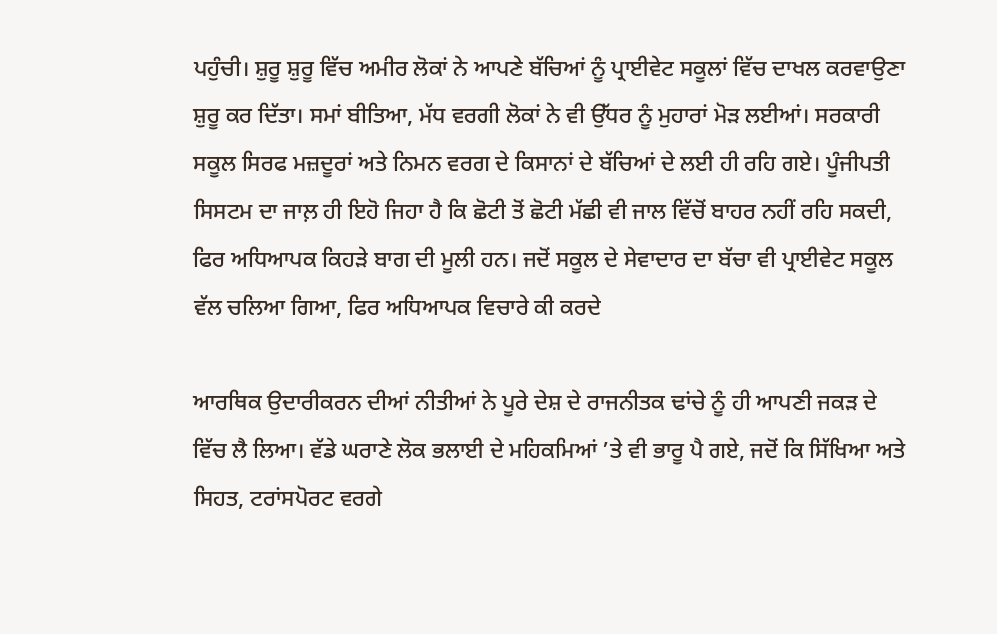ਪਹੁੰਚੀ। ਸ਼ੁਰੂ ਸ਼ੁਰੂ ਵਿੱਚ ਅਮੀਰ ਲੋਕਾਂ ਨੇ ਆਪਣੇ ਬੱਚਿਆਂ ਨੂੰ ਪ੍ਰਾਈਵੇਟ ਸਕੂਲਾਂ ਵਿੱਚ ਦਾਖਲ ਕਰਵਾਉਣਾ ਸ਼ੁਰੂ ਕਰ ਦਿੱਤਾ। ਸਮਾਂ ਬੀਤਿਆ, ਮੱਧ ਵਰਗੀ ਲੋਕਾਂ ਨੇ ਵੀ ਉੱਧਰ ਨੂੰ ਮੁਹਾਰਾਂ ਮੋੜ ਲਈਆਂ। ਸਰਕਾਰੀ ਸਕੂਲ ਸਿਰਫ ਮਜ਼ਦੂਰਾਂ ਅਤੇ ਨਿਮਨ ਵਰਗ ਦੇ ਕਿਸਾਨਾਂ ਦੇ ਬੱਚਿਆਂ ਦੇ ਲਈ ਹੀ ਰਹਿ ਗਏ। ਪੂੰਜੀਪਤੀ ਸਿਸਟਮ ਦਾ ਜਾਲ਼ ਹੀ ਇਹੋ ਜਿਹਾ ਹੈ ਕਿ ਛੋਟੀ ਤੋਂ ਛੋਟੀ ਮੱਛੀ ਵੀ ਜਾਲ ਵਿੱਚੋਂ ਬਾਹਰ ਨਹੀਂ ਰਹਿ ਸਕਦੀ, ਫਿਰ ਅਧਿਆਪਕ ਕਿਹੜੇ ਬਾਗ ਦੀ ਮੂਲੀ ਹਨ। ਜਦੋਂ ਸਕੂਲ ਦੇ ਸੇਵਾਦਾਰ ਦਾ ਬੱਚਾ ਵੀ ਪ੍ਰਾਈਵੇਟ ਸਕੂਲ ਵੱਲ ਚਲਿਆ ਗਿਆ, ਫਿਰ ਅਧਿਆਪਕ ਵਿਚਾਰੇ ਕੀ ਕਰਦੇ

ਆਰਥਿਕ ਉਦਾਰੀਕਰਨ ਦੀਆਂ ਨੀਤੀਆਂ ਨੇ ਪੂਰੇ ਦੇਸ਼ ਦੇ ਰਾਜਨੀਤਕ ਢਾਂਚੇ ਨੂੰ ਹੀ ਆਪਣੀ ਜਕੜ ਦੇ ਵਿੱਚ ਲੈ ਲਿਆ। ਵੱਡੇ ਘਰਾਣੇ ਲੋਕ ਭਲਾਈ ਦੇ ਮਹਿਕਮਿਆਂ ’ਤੇ ਵੀ ਭਾਰੂ ਪੈ ਗਏ, ਜਦੋਂ ਕਿ ਸਿੱਖਿਆ ਅਤੇ ਸਿਹਤ, ਟਰਾਂਸਪੋਰਟ ਵਰਗੇ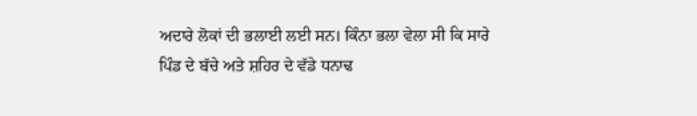ਅਦਾਰੇ ਲੋਕਾਂ ਦੀ ਭਲਾਈ ਲਈ ਸਨ। ਕਿੰਨਾ ਭਲਾ ਵੇਲਾ ਸੀ ਕਿ ਸਾਰੇ ਪਿੰਡ ਦੇ ਬੱਚੇ ਅਤੇ ਸ਼ਹਿਰ ਦੇ ਵੱਡੇ ਧਨਾਢ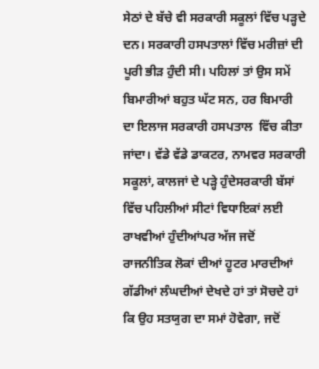ਸੇਠਾਂ ਦੇ ਬੱਚੇ ਵੀ ਸਰਕਾਰੀ ਸਕੂਲਾਂ ਵਿੱਚ ਪੜ੍ਹਦੇ ਦਨ। ਸਰਕਾਰੀ ਹਸਪਤਾਲਾਂ ਵਿੱਚ ਮਰੀਜ਼ਾਂ ਦੀ ਪੂਰੀ ਭੀੜ ਹੁੰਦੀ ਸੀ। ਪਹਿਲਾਂ ਤਾਂ ਉਸ ਸਮੇਂ ਬਿਮਾਰੀਆਂ ਬਹੁਤ ਘੱਟ ਸਨ, ਹਰ ਬਿਮਾਰੀ ਦਾ ਇਲਾਜ ਸਰਕਾਰੀ ਹਸਪਤਾਲ  ਵਿੱਚ ਕੀਤਾ ਜਾਂਦਾ। ਵੱਡੇ ਵੱਡੇ ਡਾਕਟਰ, ਨਾਮਵਰ ਸਰਕਾਰੀ ਸਕੂਲਾਂ, ਕਾਲਜਾਂ ਦੇ ਪੜ੍ਹੇ ਹੁੰਦੇਸਰਕਾਰੀ ਬੱਸਾਂ ਵਿੱਚ ਪਹਿਲੀਆਂ ਸੀਟਾਂ ਵਿਧਾਇਕਾਂ ਲਈ ਰਾਖਵੀਆਂ ਹੁੰਦੀਆਂਪਰ ਅੱਜ ਜਦੋਂ ਰਾਜਨੀਤਿਕ ਲੋਕਾਂ ਦੀਆਂ ਹੂਟਰ ਮਾਰਦੀਆਂ ਗੱਡੀਆਂ ਲੰਘਦੀਆਂ ਦੇਖਦੇ ਹਾਂ ਤਾਂ ਸੋਚਦੇ ਹਾਂ ਕਿ ਉਹ ਸਤਯੁਗ ਦਾ ਸਮਾਂ ਹੋਵੇਗਾ, ਜਦੋਂ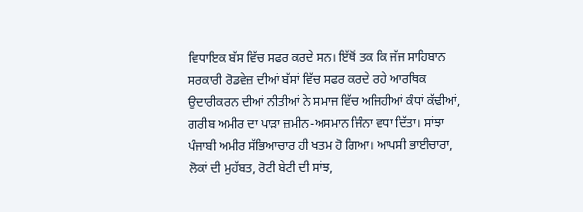ਵਿਧਾਇਕ ਬੱਸ ਵਿੱਚ ਸਫਰ ਕਰਦੇ ਸਨ। ਇੱਥੋਂ ਤਕ ਕਿ ਜੱਜ ਸਾਹਿਬਾਨ ਸਰਕਾਰੀ ਰੋਡਵੇਜ਼ ਦੀਆਂ ਬੱਸਾਂ ਵਿੱਚ ਸਫਰ ਕਰਦੇ ਰਹੇ ਆਰਥਿਕ ਉਦਾਰੀਕਰਨ ਦੀਆਂ ਨੀਤੀਆਂ ਨੇ ਸਮਾਜ ਵਿੱਚ ਅਜਿਹੀਆਂ ਕੰਧਾਂ ਕੱਢੀਆਂ, ਗਰੀਬ ਅਮੀਰ ਦਾ ਪਾੜਾ ਜ਼ਮੀਨ-ਅਸਮਾਨ ਜਿੰਨਾ ਵਧਾ ਦਿੱਤਾ। ਸਾਂਝਾ ਪੰਜਾਬੀ ਅਮੀਰ ਸੱਭਿਆਚਾਰ ਹੀ ਖਤਮ ਹੋ ਗਿਆ। ਆਪਸੀ ਭਾਈਚਾਰਾ, ਲੋਕਾਂ ਦੀ ਮੁਹੱਬਤ, ਰੋਟੀ ਬੇਟੀ ਦੀ ਸਾਂਝ,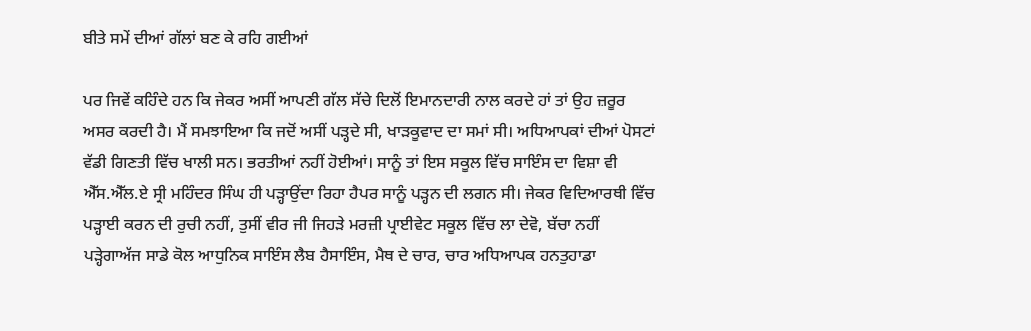ਬੀਤੇ ਸਮੇਂ ਦੀਆਂ ਗੱਲਾਂ ਬਣ ਕੇ ਰਹਿ ਗਈਆਂ

ਪਰ ਜਿਵੇਂ ਕਹਿੰਦੇ ਹਨ ਕਿ ਜੇਕਰ ਅਸੀਂ ਆਪਣੀ ਗੱਲ ਸੱਚੇ ਦਿਲੋਂ ਇਮਾਨਦਾਰੀ ਨਾਲ ਕਰਦੇ ਹਾਂ ਤਾਂ ਉਹ ਜ਼ਰੂਰ ਅਸਰ ਕਰਦੀ ਹੈ। ਮੈਂ ਸਮਝਾਇਆ ਕਿ ਜਦੋਂ ਅਸੀਂ ਪੜ੍ਹਦੇ ਸੀ, ਖਾੜਕੂਵਾਦ ਦਾ ਸਮਾਂ ਸੀ। ਅਧਿਆਪਕਾਂ ਦੀਆਂ ਪੋਸਟਾਂ ਵੱਡੀ ਗਿਣਤੀ ਵਿੱਚ ਖਾਲੀ ਸਨ। ਭਰਤੀਆਂ ਨਹੀਂ ਹੋਈਆਂ। ਸਾਨੂੰ ਤਾਂ ਇਸ ਸਕੂਲ ਵਿੱਚ ਸਾਇੰਸ ਦਾ ਵਿਸ਼ਾ ਵੀ ਐੱਸ.ਐੱਲ.ਏ ਸ੍ਰੀ ਮਹਿੰਦਰ ਸਿੰਘ ਹੀ ਪੜ੍ਹਾਉਂਦਾ ਰਿਹਾ ਹੈਪਰ ਸਾਨੂੰ ਪੜ੍ਹਨ ਦੀ ਲਗਨ ਸੀ। ਜੇਕਰ ਵਿਦਿਆਰਥੀ ਵਿੱਚ ਪੜ੍ਹਾਈ ਕਰਨ ਦੀ ਰੁਚੀ ਨਹੀਂ, ਤੁਸੀਂ ਵੀਰ ਜੀ ਜਿਹੜੇ ਮਰਜ਼ੀ ਪ੍ਰਾਈਵੇਟ ਸਕੂਲ ਵਿੱਚ ਲਾ ਦੇਵੋ, ਬੱਚਾ ਨਹੀਂ ਪੜ੍ਹੇਗਾਅੱਜ ਸਾਡੇ ਕੋਲ ਆਧੁਨਿਕ ਸਾਇੰਸ ਲੈਬ ਹੈਸਾਇੰਸ, ਮੈਥ ਦੇ ਚਾਰ, ਚਾਰ ਅਧਿਆਪਕ ਹਨਤੁਹਾਡਾ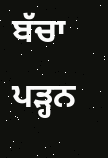ਬੱਚਾ ਪੜ੍ਹਨ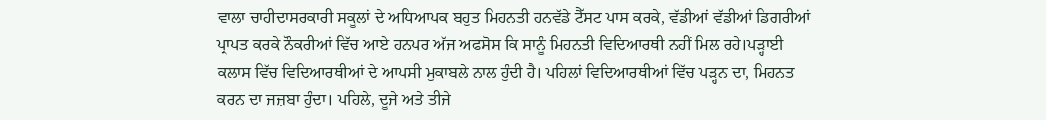ਵਾਲਾ ਚਾਹੀਦਾਸਰਕਾਰੀ ਸਕੂਲਾਂ ਦੇ ਅਧਿਆਪਕ ਬਹੁਤ ਮਿਹਨਤੀ ਹਨਵੱਡੇ ਟੈੱਸਟ ਪਾਸ ਕਰਕੇ, ਵੱਡੀਆਂ ਵੱਡੀਆਂ ਡਿਗਰੀਆਂ ਪ੍ਰਾਪਤ ਕਰਕੇ ਨੌਕਰੀਆਂ ਵਿੱਚ ਆਏ ਹਨਪਰ ਅੱਜ ਅਫਸੋਸ ਕਿ ਸਾਨੂੰ ਮਿਹਨਤੀ ਵਿਦਿਆਰਥੀ ਨਹੀਂ ਮਿਲ ਰਹੇ।ਪੜ੍ਹਾਈ ਕਲਾਸ ਵਿੱਚ ਵਿਦਿਆਰਥੀਆਂ ਦੇ ਆਪਸੀ ਮੁਕਾਬਲੇ ਨਾਲ ਹੁੰਦੀ ਹੈ। ਪਹਿਲਾਂ ਵਿਦਿਆਰਥੀਆਂ ਵਿੱਚ ਪੜ੍ਹਨ ਦਾ, ਮਿਹਨਤ ਕਰਨ ਦਾ ਜਜ਼ਬਾ ਹੁੰਦਾ। ਪਹਿਲੇ, ਦੂਜੇ ਅਤੇ ਤੀਜੇ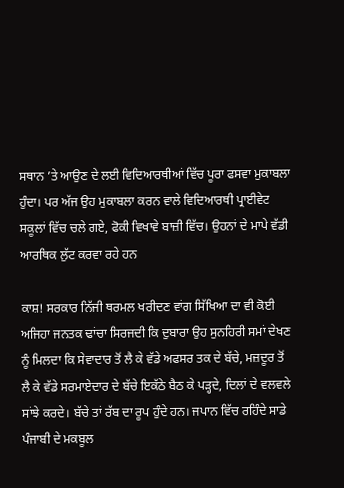ਸਥਾਨ ’ਤੇ ਆਉਣ ਦੇ ਲਈ ਵਿਦਿਆਰਥੀਆਂ ਵਿੱਚ ਪੂਰਾ ਫਸਵਾ ਮੁਕਾਬਲਾ ਹੁੰਦਾ। ਪਰ ਅੱਜ ਉਹ ਮੁਕਾਬਲਾ ਕਰਨ ਵਾਲੇ ਵਿਦਿਆਰਥੀ ਪ੍ਰਾਈਵੇਟ ਸਕੂਲਾਂ ਵਿੱਚ ਚਲੇ ਗਏ, ਫੋਕੀ ਵਿਖਾਵੇ ਬਾਜ਼ੀ ਵਿੱਚ। ਉਹਨਾਂ ਦੇ ਮਾਪੇ ਵੱਡੀ ਆਰਥਿਕ ਲੁੱਟ ਕਰਵਾ ਰਹੇ ਹਨ

ਕਾਸ਼! ਸਰਕਾਰ ਨਿੱਜੀ ਥਰਮਲ ਖਰੀਦਣ ਵਾਂਗ ਸਿੱਖਿਆ ਦਾ ਵੀ ਕੋਈ ਅਜਿਹਾ ਜਨਤਕ ਢਾਂਚਾ ਸਿਰਜਦੀ ਕਿ ਦੁਬਾਰਾ ਉਹ ਸੁਨਹਿਰੀ ਸਮਾਂ ਦੇਖਣ ਨੂੰ ਮਿਲਦਾ ਕਿ ਸੇਵਾਦਾਰ ਤੋਂ ਲੈ ਕੇ ਵੱਡੇ ਅਫਸਰ ਤਕ ਦੇ ਬੱਚੇ, ਮਜ਼ਦੂਰ ਤੋਂ ਲੈ ਕੇ ਵੱਡੇ ਸਰਮਾਏਦਾਰ ਦੇ ਬੱਚੇ ਇਕੱਠੇ ਬੈਠ ਕੇ ਪੜ੍ਹਦੇ, ਦਿਲਾਂ ਦੇ ਵਲਵਲੇ ਸਾਂਝੇ ਕਰਦੇ। ਬੱਚੇ ਤਾਂ ਰੱਬ ਦਾ ਰੂਪ ਹੁੰਦੇ ਹਨ। ਜਪਾਨ ਵਿੱਚ ਰਹਿੰਦੇ ਸਾਡੇ ਪੰਜਾਬੀ ਦੇ ਮਕਬੂਲ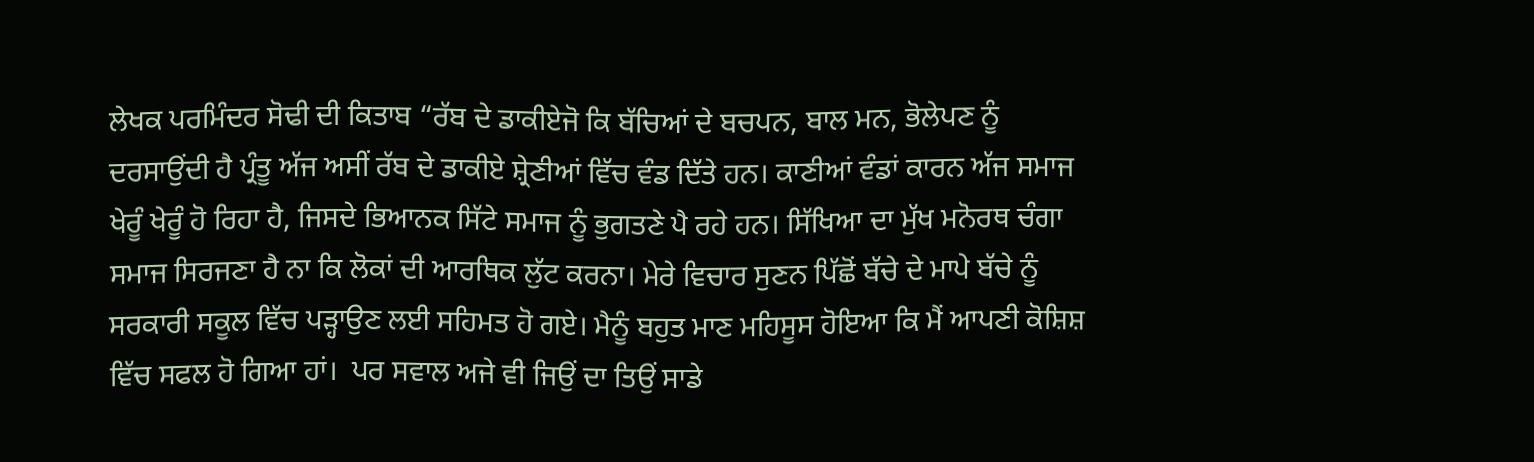ਲੇਖਕ ਪਰਮਿੰਦਰ ਸੋਢੀ ਦੀ ਕਿਤਾਬ “ਰੱਬ ਦੇ ਡਾਕੀਏਜੋ ਕਿ ਬੱਚਿਆਂ ਦੇ ਬਚਪਨ, ਬਾਲ ਮਨ, ਭੋਲੇਪਣ ਨੂੰ ਦਰਸਾਉਂਦੀ ਹੈ ਪ੍ਰੰਤੂ ਅੱਜ ਅਸੀਂ ਰੱਬ ਦੇ ਡਾਕੀਏ ਸ਼੍ਰੇਣੀਆਂ ਵਿੱਚ ਵੰਡ ਦਿੱਤੇ ਹਨ। ਕਾਣੀਆਂ ਵੰਡਾਂ ਕਾਰਨ ਅੱਜ ਸਮਾਜ ਖੇਰੂੰ ਖੇਰੂੰ ਹੋ ਰਿਹਾ ਹੈ, ਜਿਸਦੇ ਭਿਆਨਕ ਸਿੱਟੇ ਸਮਾਜ ਨੂੰ ਭੁਗਤਣੇ ਪੈ ਰਹੇ ਹਨ। ਸਿੱਖਿਆ ਦਾ ਮੁੱਖ ਮਨੋਰਥ ਚੰਗਾ ਸਮਾਜ ਸਿਰਜਣਾ ਹੈ ਨਾ ਕਿ ਲੋਕਾਂ ਦੀ ਆਰਥਿਕ ਲੁੱਟ ਕਰਨਾ। ਮੇਰੇ ਵਿਚਾਰ ਸੁਣਨ ਪਿੱਛੋਂ ਬੱਚੇ ਦੇ ਮਾਪੇ ਬੱਚੇ ਨੂੰ ਸਰਕਾਰੀ ਸਕੂਲ ਵਿੱਚ ਪੜ੍ਹਾਉਣ ਲਈ ਸਹਿਮਤ ਹੋ ਗਏ। ਮੈਨੂੰ ਬਹੁਤ ਮਾਣ ਮਹਿਸੂਸ ਹੋਇਆ ਕਿ ਮੈਂ ਆਪਣੀ ਕੋਸ਼ਿਸ਼ ਵਿੱਚ ਸਫਲ ਹੋ ਗਿਆ ਹਾਂ।  ਪਰ ਸਵਾਲ ਅਜੇ ਵੀ ਜਿਉਂ ਦਾ ਤਿਉਂ ਸਾਡੇ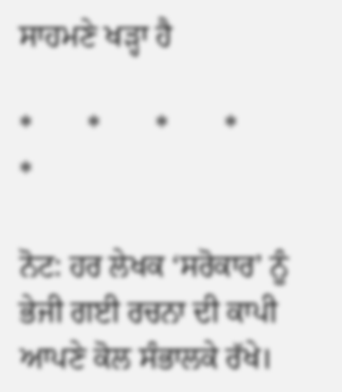ਸਾਹਮਣੇ ਖੜ੍ਹਾ ਹੈ

*       *       *       *       *

ਨੋਟ: ਹਰ ਲੇਖਕ ‘ਸਰੋਕਾਰ’ ਨੂੰ ਭੇਜੀ ਗਈ ਰਚਨਾ ਦੀ ਕਾਪੀ ਆਪਣੇ ਕੋਲ ਸੰਭਾਲਕੇ ਰੱਖੇ।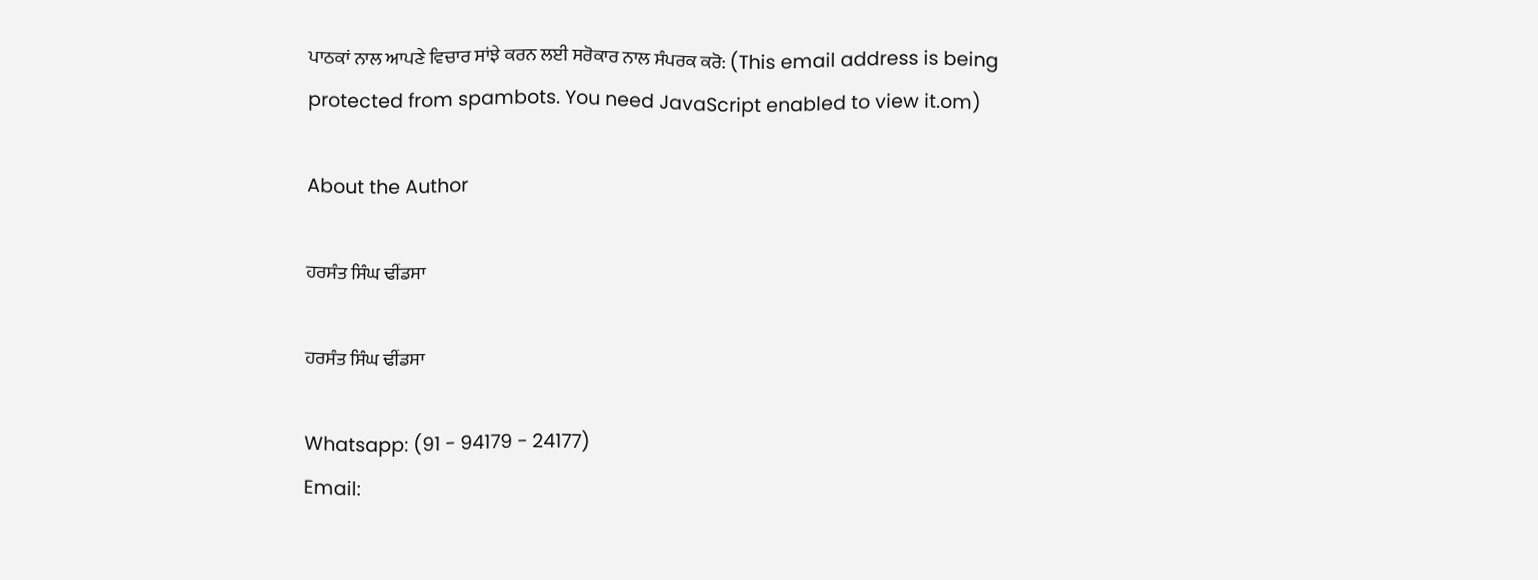ਪਾਠਕਾਂ ਨਾਲ ਆਪਣੇ ਵਿਚਾਰ ਸਾਂਝੇ ਕਰਨ ਲਈ ਸਰੋਕਾਰ ਨਾਲ ਸੰਪਰਕ ਕਰੋ: (This email address is being protected from spambots. You need JavaScript enabled to view it.om)

About the Author

ਹਰਸੰਤ ਸਿੰਘ ਢੀਂਡਸਾ

ਹਰਸੰਤ ਸਿੰਘ ਢੀਂਡਸਾ

Whatsapp: (91 - 94179 - 24177)
Email: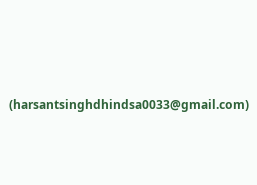(harsantsinghdhindsa0033@gmail.com)